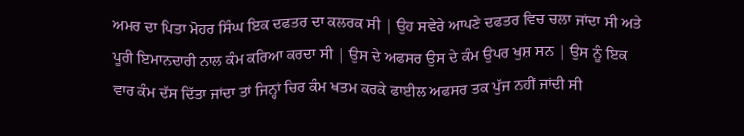ਅਮਰ ਦਾ ਪਿਤਾ ਮੋਹਰ ਸਿੰਘ ਇਕ ਦਫਤਰ ਦਾ ਕਲਰਕ ਸੀ | ਉਹ ਸਵੇਰੇ ਆਪਣੇ ਦਫਤਰ ਵਿਚ ਚਲਾ ਜਾਂਦਾ ਸੀ ਅਤੇ ਪੂਰੀ ਇਮਾਨਦਾਰੀ ਨਾਲ ਕੰਮ ਕਰਿਆ ਕਰਦਾ ਸੀ | ਉਸ ਦੇ ਅਫਸਰ ਉਸ ਦੇ ਕੰਮ ਉਪਰ ਖੁਸ਼ ਸਨ | ਉਸ ਨੂੰ ਇਕ ਵਾਰ ਕੰਮ ਦੱਸ ਦਿੱਤਾ ਜਾਂਦਾ ਤਾਂ ਜਿਨ੍ਹਾਂ ਚਿਰ ਕੰਮ ਖਤਮ ਕਰਕੇ ਫਾਈਲ ਅਫਸਰ ਤਕ ਪੁੱਜ ਨਹੀਂ ਜਾਂਦੀ ਸੀ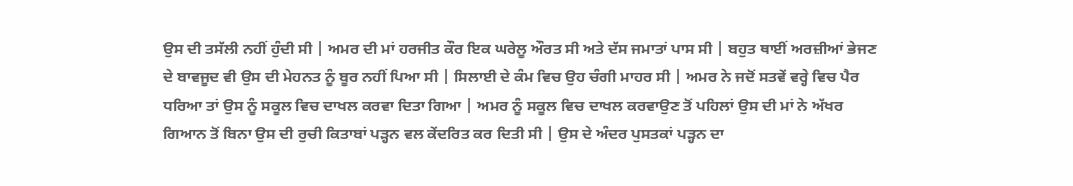ਉਸ ਦੀ ਤਸੱਲੀ ਨਹੀਂ ਹੁੰਦੀ ਸੀ | ਅਮਰ ਦੀ ਮਾਂ ਹਰਜੀਤ ਕੌਰ ਇਕ ਘਰੇਲੂ ਔਰਤ ਸੀ ਅਤੇ ਦੱਸ ਜਮਾਤਾਂ ਪਾਸ ਸੀ | ਬਹੁਤ ਥਾਈਂ ਅਰਜ਼ੀਆਂ ਭੇਜਣ ਦੇ ਬਾਵਜੂਦ ਵੀ ਉਸ ਦੀ ਮੇਹਨਤ ਨੂੰ ਬੂਰ ਨਹੀਂ ਪਿਆ ਸੀ | ਸਿਲਾਈ ਦੇ ਕੰਮ ਵਿਚ ਉਹ ਚੰਗੀ ਮਾਹਰ ਸੀ | ਅਮਰ ਨੇ ਜਦੋਂ ਸਤਵੇਂ ਵਰ੍ਹੇ ਵਿਚ ਪੈਰ ਧਰਿਆ ਤਾਂ ਉਸ ਨੂੰ ਸਕੂਲ ਵਿਚ ਦਾਖਲ ਕਰਵਾ ਦਿਤਾ ਗਿਆ | ਅਮਰ ਨੂੰ ਸਕੂਲ ਵਿਚ ਦਾਖਲ ਕਰਵਾਉਣ ਤੋਂ ਪਹਿਲਾਂ ਉਸ ਦੀ ਮਾਂ ਨੇ ਅੱਖਰ ਗਿਆਨ ਤੋਂ ਬਿਨਾ ਉਸ ਦੀ ਰੁਚੀ ਕਿਤਾਬਾਂ ਪੜ੍ਹਨ ਵਲ ਕੇਂਦਰਿਤ ਕਰ ਦਿਤੀ ਸੀ | ਉਸ ਦੇ ਅੰਦਰ ਪੁਸਤਕਾਂ ਪੜ੍ਹਨ ਦਾ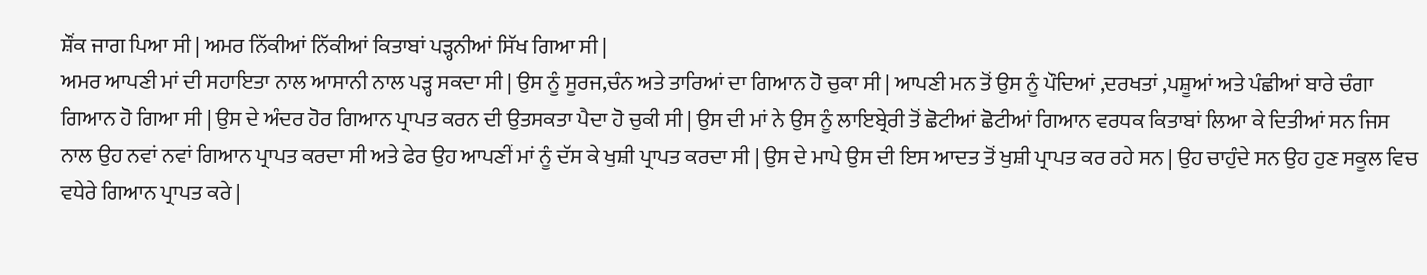ਸ਼ੌਂਕ ਜਾਗ ਪਿਆ ਸੀ | ਅਮਰ ਨਿੱਕੀਆਂ ਨਿੱਕੀਆਂ ਕਿਤਾਬਾਂ ਪੜ੍ਹਨੀਆਂ ਸਿੱਖ ਗਿਆ ਸੀ |
ਅਮਰ ਆਪਣੀ ਮਾਂ ਦੀ ਸਹਾਇਤਾ ਨਾਲ ਆਸਾਨੀ ਨਾਲ ਪੜ੍ਹ ਸਕਦਾ ਸੀ | ਉਸ ਨੂੰ ਸੂਰਜ,ਚੰਨ ਅਤੇ ਤਾਰਿਆਂ ਦਾ ਗਿਆਨ ਹੋ ਚੁਕਾ ਸੀ | ਆਪਣੀ ਮਨ ਤੋਂ ਉਸ ਨੂੰ ਪੌਦਿਆਂ ,ਦਰਖਤਾਂ ,ਪਸ਼ੂਆਂ ਅਤੇ ਪੰਛੀਆਂ ਬਾਰੇ ਚੰਗਾ ਗਿਆਨ ਹੋ ਗਿਆ ਸੀ | ਉਸ ਦੇ ਅੰਦਰ ਹੋਰ ਗਿਆਨ ਪ੍ਰਾਪਤ ਕਰਨ ਦੀ ਉਤਸਕਤਾ ਪੈਦਾ ਹੋ ਚੁਕੀ ਸੀ | ਉਸ ਦੀ ਮਾਂ ਨੇ ਉਸ ਨੂੰ ਲਾਇਬ੍ਰੇਰੀ ਤੋਂ ਛੋਟੀਆਂ ਛੋਟੀਆਂ ਗਿਆਨ ਵਰਧਕ ਕਿਤਾਬਾਂ ਲਿਆ ਕੇ ਦਿਤੀਆਂ ਸਨ ਜਿਸ ਨਾਲ ਉਹ ਨਵਾਂ ਨਵਾਂ ਗਿਆਨ ਪ੍ਰਾਪਤ ਕਰਦਾ ਸੀ ਅਤੇ ਫੇਰ ਉਹ ਆਪਣੀਂ ਮਾਂ ਨੂੰ ਦੱਸ ਕੇ ਖੁਸ਼ੀ ਪ੍ਰਾਪਤ ਕਰਦਾ ਸੀ | ਉਸ ਦੇ ਮਾਪੇ ਉਸ ਦੀ ਇਸ ਆਦਤ ਤੋਂ ਖੁਸ਼ੀ ਪ੍ਰਾਪਤ ਕਰ ਰਹੇ ਸਨ | ਉਹ ਚਾਹੁੰਦੇ ਸਨ ਉਹ ਹੁਣ ਸਕੂਲ ਵਿਚ ਵਧੇਰੇ ਗਿਆਨ ਪ੍ਰਾਪਤ ਕਰੇ |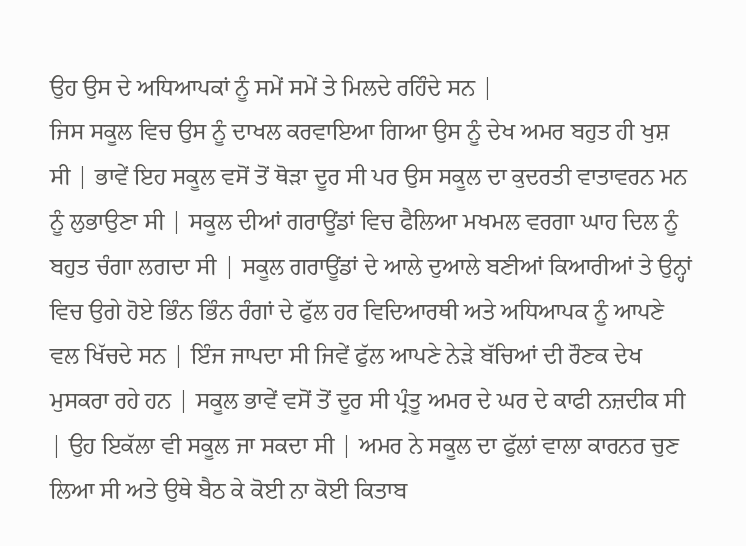ਉਹ ਉਸ ਦੇ ਅਧਿਆਪਕਾਂ ਨੂੰ ਸਮੇਂ ਸਮੇਂ ਤੇ ਮਿਲਦੇ ਰਹਿੰਦੇ ਸਨ |
ਜਿਸ ਸਕੂਲ ਵਿਚ ਉਸ ਨੂੰ ਦਾਖਲ ਕਰਵਾਇਆ ਗਿਆ ਉਸ ਨੂੰ ਦੇਖ ਅਮਰ ਬਹੁਤ ਹੀ ਖੁਸ਼ ਸੀ | ਭਾਵੇਂ ਇਹ ਸਕੂਲ ਵਸੋਂ ਤੋਂ ਥੋੜਾ ਦੂਰ ਸੀ ਪਰ ਉਸ ਸਕੂਲ ਦਾ ਕੁਦਰਤੀ ਵਾਤਾਵਰਨ ਮਨ ਨੂੰ ਲੁਭਾਉਣਾ ਸੀ | ਸਕੂਲ ਦੀਆਂ ਗਰਾਊਂਡਾਂ ਵਿਚ ਫੈਲਿਆ ਮਖਮਲ ਵਰਗਾ ਘਾਹ ਦਿਲ ਨੂੰ ਬਹੁਤ ਚੰਗਾ ਲਗਦਾ ਸੀ | ਸਕੂਲ ਗਰਾਊਂਡਾਂ ਦੇ ਆਲੇ ਦੁਆਲੇ ਬਣੀਆਂ ਕਿਆਰੀਆਂ ਤੇ ਉਨ੍ਹਾਂ ਵਿਚ ਉਗੇ ਹੋਏ ਭਿੰਨ ਭਿੰਨ ਰੰਗਾਂ ਦੇ ਫੁੱਲ ਹਰ ਵਿਦਿਆਰਥੀ ਅਤੇ ਅਧਿਆਪਕ ਨੂੰ ਆਪਣੇ ਵਲ ਖਿੱਚਦੇ ਸਨ | ਇੰਜ ਜਾਪਦਾ ਸੀ ਜਿਵੇਂ ਫੁੱਲ ਆਪਣੇ ਨੇੜੇ ਬੱਚਿਆਂ ਦੀ ਰੌਣਕ ਦੇਖ ਮੁਸਕਰਾ ਰਹੇ ਹਨ | ਸਕੂਲ ਭਾਵੇਂ ਵਸੋਂ ਤੋਂ ਦੂਰ ਸੀ ਪ੍ਰੰਤੂ ਅਮਰ ਦੇ ਘਰ ਦੇ ਕਾਫੀ ਨਜ਼ਦੀਕ ਸੀ | ਉਹ ਇਕੱਲਾ ਵੀ ਸਕੂਲ ਜਾ ਸਕਦਾ ਸੀ | ਅਮਰ ਨੇ ਸਕੂਲ ਦਾ ਫੁੱਲਾਂ ਵਾਲਾ ਕਾਰਨਰ ਚੁਣ ਲਿਆ ਸੀ ਅਤੇ ਉਥੇ ਬੈਠ ਕੇ ਕੋਈ ਨਾ ਕੋਈ ਕਿਤਾਬ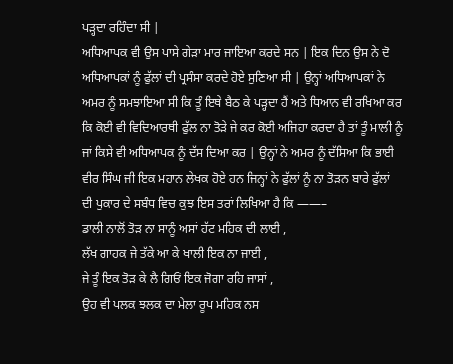ਪੜ੍ਹਦਾ ਰਹਿੰਦਾ ਸੀ |
ਅਧਿਆਪਕ ਵੀ ਉਸ ਪਾਸੇ ਗੇੜਾ ਮਾਰ ਜਾਇਆ ਕਰਦੇ ਸਨ | ਇਕ ਦਿਨ ਉਸ ਨੇ ਦੋ ਅਧਿਆਪਕਾਂ ਨੂੰ ਫੁੱਲਾਂ ਦੀ ਪ੍ਰਸੰਸਾ ਕਰਦੇ ਹੋਏ ਸੁਣਿਆ ਸੀ | ਉਨ੍ਹਾਂ ਅਧਿਆਪਕਾਂ ਨੇ ਅਮਰ ਨੂੰ ਸਮਝਾਇਆ ਸੀ ਕਿ ਤੂੰ ਇਥੇ ਬੈਠ ਕੇ ਪੜ੍ਹਦਾ ਹੈਂ ਅਤੇ ਧਿਆਨ ਵੀ ਰਖਿਆ ਕਰ ਕਿ ਕੋਈ ਵੀ ਵਿਦਿਆਰਥੀ ਫੁੱਲ ਨਾ ਤੋੜੇ ਜੇ ਕਰ ਕੋਈ ਅਜਿਹਾ ਕਰਦਾ ਹੈ ਤਾਂ ਤੂੰ ਮਾਲੀ ਨੂੰ ਜਾਂ ਕਿਸੇ ਵੀ ਅਧਿਆਪਕ ਨੂੰ ਦੱਸ ਦਿਆ ਕਰ | ਉਨ੍ਹਾਂ ਨੇ ਅਮਰ ਨੂੰ ਦੱਸਿਆ ਕਿ ਭਾਈ ਵੀਰ ਸਿੰਘ ਜੀ ਇਕ ਮਹਾਨ ਲੇਖਕ ਹੋਏ ਹਨ ਜਿਨ੍ਹਾਂ ਨੇ ਫੁੱਲਾਂ ਨੂੰ ਨਾ ਤੋੜਨ ਬਾਰੇ ਫੁੱਲਾਂ ਦੀ ਪੁਕਾਰ ਦੇ ਸਬੰਧ ਵਿਚ ਕੁਝ ਇਸ ਤਰਾਂ ਲਿਖਿਆ ਹੈ ਕਿ ——–
ਡਾਲੀ ਨਾਲੋਂ ਤੋੜ ਨਾ ਸਾਨੂੰ ਅਸਾਂ ਹੱਟ ਮਹਿਕ ਦੀ ਲਾਈ ,
ਲੱਖ ਗਾਹਕ ਜੇ ਤੱਕੇ ਆ ਕੇ ਖਾਲੀ ਇਕ ਨਾ ਜਾਈ ,
ਜੇ ਤੂੰ ਇਕ ਤੋੜ ਕੇ ਲੈ ਗਿਓਂ ਇਕ ਜੋਗਾ ਰਹਿ ਜਾਸਾਂ ,
ਉਹ ਵੀ ਪਲਕ ਝਲਕ ਦਾ ਮੇਲਾ ਰੂਪ ਮਹਿਕ ਨਸ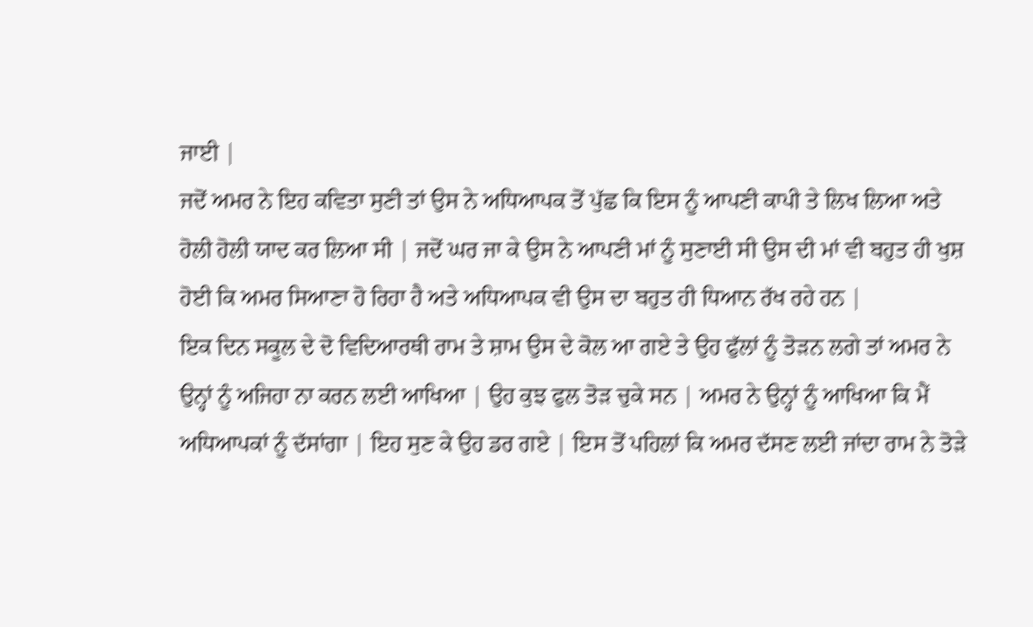ਜਾਈ |
ਜਦੋਂ ਅਮਰ ਨੇ ਇਹ ਕਵਿਤਾ ਸੁਣੀ ਤਾਂ ਉਸ ਨੇ ਅਧਿਆਪਕ ਤੋਂ ਪੁੱਛ ਕਿ ਇਸ ਨੂੰ ਆਪਣੀ ਕਾਪੀ ਤੇ ਲਿਖ ਲਿਆ ਅਤੇ ਹੋਲੀ ਹੋਲੀ ਯਾਦ ਕਰ ਲਿਆ ਸੀ | ਜਦੋਂ ਘਰ ਜਾ ਕੇ ਉਸ ਨੇ ਆਪਣੀ ਮਾਂ ਨੂੰ ਸੁਣਾਈ ਸੀ ਉਸ ਦੀ ਮਾਂ ਵੀ ਬਹੁਤ ਹੀ ਖੁਸ਼ ਹੋਈ ਕਿ ਅਮਰ ਸਿਆਣਾ ਹੋ ਰਿਹਾ ਹੈ ਅਤੇ ਅਧਿਆਪਕ ਵੀ ਉਸ ਦਾ ਬਹੁਤ ਹੀ ਧਿਆਨ ਰੱਖ ਰਹੇ ਹਨ |
ਇਕ ਦਿਨ ਸਕੂਲ ਦੇ ਦੋ ਵਿਦਿਆਰਥੀ ਰਾਮ ਤੇ ਸ਼ਾਮ ਉਸ ਦੇ ਕੋਲ ਆ ਗਏ ਤੇ ਉਹ ਫੁੱਲਾਂ ਨੂੰ ਤੋੜਨ ਲਗੇ ਤਾਂ ਅਮਰ ਨੇ ਉਨ੍ਹਾਂ ਨੂੰ ਅਜਿਹਾ ਨਾ ਕਰਨ ਲਈ ਆਖਿਆ | ਉਹ ਕੁਝ ਫੁਲ ਤੋੜ ਚੁਕੇ ਸਨ | ਅਮਰ ਨੇ ਉਨ੍ਹਾਂ ਨੂੰ ਆਖਿਆ ਕਿ ਮੈਂ ਅਧਿਆਪਕਾਂ ਨੂੰ ਦੱਸਾਂਗਾ | ਇਹ ਸੁਣ ਕੇ ਉਹ ਡਰ ਗਏ | ਇਸ ਤੋਂ ਪਹਿਲਾਂ ਕਿ ਅਮਰ ਦੱਸਣ ਲਈ ਜਾਂਦਾ ਰਾਮ ਨੇ ਤੋੜੇ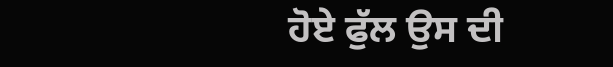ਹੋਏ ਫੁੱਲ ਉਸ ਦੀ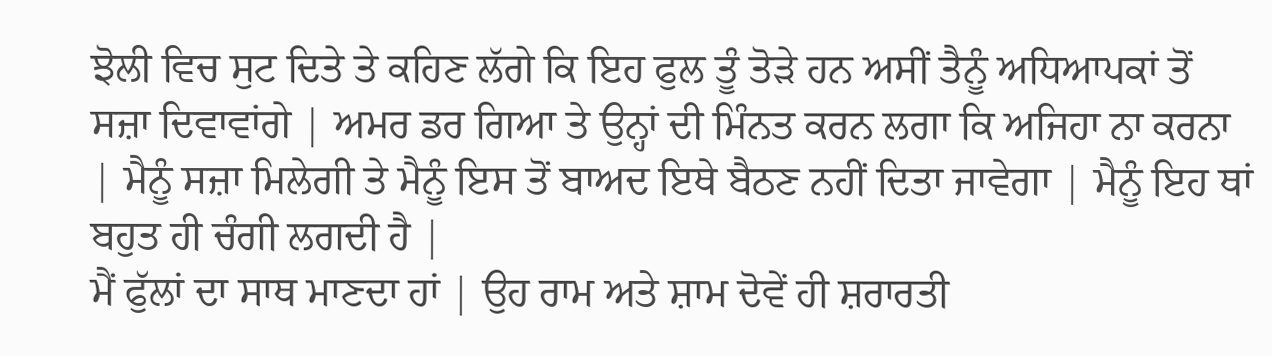ਝੋਲੀ ਵਿਚ ਸੁਟ ਦਿਤੇ ਤੇ ਕਹਿਣ ਲੱਗੇ ਕਿ ਇਹ ਫੁਲ ਤੂੰ ਤੋੜੇ ਹਨ ਅਸੀਂ ਤੈਨੂੰ ਅਧਿਆਪਕਾਂ ਤੋਂ ਸਜ਼ਾ ਦਿਵਾਵਾਂਗੇ | ਅਮਰ ਡਰ ਗਿਆ ਤੇ ਉਨ੍ਹਾਂ ਦੀ ਮਿੰਨਤ ਕਰਨ ਲਗਾ ਕਿ ਅਜਿਹਾ ਨਾ ਕਰਨਾ | ਮੈਨੂੰ ਸਜ਼ਾ ਮਿਲੇਗੀ ਤੇ ਮੈਨੂੰ ਇਸ ਤੋਂ ਬਾਅਦ ਇਥੇ ਬੈਠਣ ਨਹੀਂ ਦਿਤਾ ਜਾਵੇਗਾ | ਮੈਨੂੰ ਇਹ ਥਾਂ ਬਹੁਤ ਹੀ ਚੰਗੀ ਲਗਦੀ ਹੈ |
ਮੈਂ ਫੁੱਲਾਂ ਦਾ ਸਾਥ ਮਾਣਦਾ ਹਾਂ | ਉਹ ਰਾਮ ਅਤੇ ਸ਼ਾਮ ਦੋਵੇਂ ਹੀ ਸ਼ਰਾਰਤੀ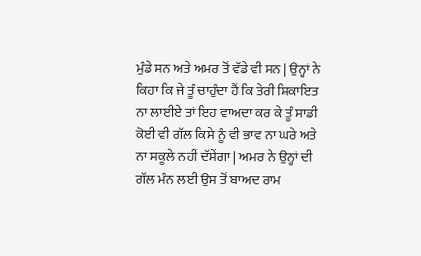ਮੁੰਡੇ ਸਨ ਅਤੇ ਅਮਰ ਤੋਂ ਵੱਡੇ ਵੀ ਸਨ | ਉਨ੍ਹਾਂ ਨੇ ਕਿਹਾ ਕਿ ਜੇ ਤੂੰ ਚਾਹੁੰਦਾ ਹੈਂ ਕਿ ਤੇਰੀ ਸ਼ਿਕਾਇਤ ਨਾ ਲਾਈਏ ਤਾਂ ਇਹ ਵਾਅਦਾ ਕਰ ਕੇ ਤੂੰ ਸਾਡੀ ਕੋਈ ਵੀ ਗੱਲ ਕਿਸੇ ਨੂੰ ਵੀ ਭਾਵ ਨਾ ਘਰੇ ਅਤੇ ਨਾ ਸਕੂਲੇ ਨਹੀਂ ਦੱਸੇਂਗਾ | ਅਮਰ ਨੇ ਉਨ੍ਹਾਂ ਦੀ ਗੱਲ ਮੰਨ ਲਈ ਉਸ ਤੋਂ ਬਾਅਦ ਰਾਮ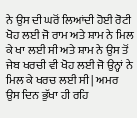ਨੇ ਉਸ ਦੀ ਘਰੋਂ ਲਿਆਂਦੀ ਹੋਈ ਰੋਟੀ ਖੋਹ ਲਈ ਜੋ ਰਾਮ ਅਤੇ ਸ਼ਾਮ ਨੇ ਮਿਲ ਕੇ ਖਾ ਲਈ ਸੀ ਅਤੇ ਸ਼ਾਮ ਨੇ ਉਸ ਤੋਂ ਜੇਬ ਖਰਚੀ ਵੀ ਖੋਹ ਲਈ ਜੋ ਉਨ੍ਹਾਂ ਨੇ ਮਿਲ ਕੇ ਖਰਚ ਲਈ ਸੀ | ਅਮਰ ਉਸ ਦਿਨ ਭੁੱਖਾ ਹੀ ਰਹਿ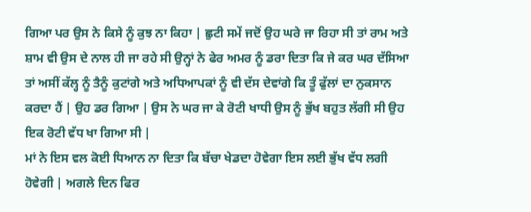ਗਿਆ ਪਰ ਉਸ ਨੇ ਕਿਸੇ ਨੂੰ ਕੁਝ ਨਾ ਕਿਹਾ | ਛੁਟੀ ਸਮੇਂ ਜਦੋਂ ਉਹ ਘਰੇ ਜਾ ਰਿਹਾ ਸੀ ਤਾਂ ਰਾਮ ਅਤੇ ਸ਼ਾਮ ਵੀ ਉਸ ਦੇ ਨਾਲ ਹੀ ਜਾ ਰਹੇ ਸੀ ਉਨ੍ਹਾਂ ਨੇ ਫੇਰ ਅਮਰ ਨੂੰ ਡਰਾ ਦਿਤਾ ਕਿ ਜੇ ਕਰ ਘਰ ਦੱਸਿਆ ਤਾਂ ਅਸੀਂ ਕੱਲ੍ਹ ਨੂੰ ਤੈਨੂੰ ਕੁਟਾਂਗੇ ਅਤੇ ਅਧਿਆਪਕਾਂ ਨੂੰ ਵੀ ਦੱਸ ਦੇਵਾਂਗੇ ਕਿ ਤੂੰ ਫੁੱਲਾਂ ਦਾ ਨੁਕਸਾਨ ਕਰਦਾ ਹੈਂ | ਉਹ ਡਰ ਗਿਆ | ਉਸ ਨੇ ਘਰ ਜਾ ਕੇ ਰੋਟੀ ਖਾਧੀ ਉਸ ਨੂੰ ਭੁੱਖ ਬਹੁਤ ਲੱਗੀ ਸੀ ਉਹ ਇਕ ਰੋਟੀ ਵੱਧ ਖਾ ਗਿਆ ਸੀ |
ਮਾਂ ਨੇ ਇਸ ਵਲ ਕੋਈ ਧਿਆਨ ਨਾ ਦਿਤਾ ਕਿ ਬੱਚਾ ਖੇਡਦਾ ਹੋਵੇਗਾ ਇਸ ਲਈ ਭੁੱਖ ਵੱਧ ਲਗੀ ਹੋਵੇਗੀ | ਅਗਲੇ ਦਿਨ ਫਿਰ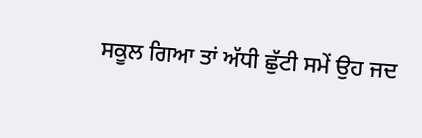ਸਕੂਲ ਗਿਆ ਤਾਂ ਅੱਧੀ ਛੁੱਟੀ ਸਮੇਂ ਉਹ ਜਦ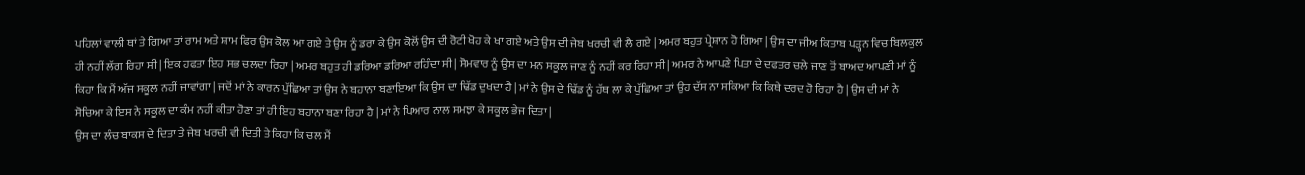ਪਹਿਲਾਂ ਵਾਲੀ ਥਾਂ ਤੇ ਗਿਆ ਤਾਂ ਰਾਮ ਅਤੇ ਸ਼ਾਮ ਫਿਰ ਉਸ ਕੋਲ ਆ ਗਏ ਤੇ ਉਸ ਨੂੰ ਡਰਾ ਕੇ ਉਸ ਕੋਲੋਂ ਉਸ ਦੀ ਰੋਟੀ ਖੋਹ ਕੇ ਖਾ ਗਏ ਅਤੇ ਉਸ ਦੀ ਜੇਬ ਖਰਚੀ ਵੀ ਲੈ ਗਏ | ਅਮਰ ਬਹੁਤ ਪ੍ਰੇਸ਼ਾਨ ਹੋ ਗਿਆ | ਉਸ ਦਾ ਜੀਅ ਕਿਤਾਬ ਪੜ੍ਹਨ ਵਿਚ ਬਿਲਕੁਲ ਹੀ ਨਹੀਂ ਲੱਗ ਰਿਹਾ ਸੀ | ਇਕ ਹਫਤਾ ਇਹ ਸਭ ਚਲਦਾ ਰਿਹਾ | ਅਮਰ ਬਹੁਤ ਹੀ ਡਰਿਆ ਡਰਿਆ ਰਹਿੰਦਾ ਸੀ | ਸੋਮਵਾਰ ਨੂੰ ਉਸ ਦਾ ਮਨ ਸਕੂਲ ਜਾਣ ਨੂੰ ਨਹੀਂ ਕਰ ਰਿਹਾ ਸੀ | ਅਮਰ ਨੇ ਆਪਣੇ ਪਿਤਾ ਦੇ ਦਫਤਰ ਚਲੇ ਜਾਣ ਤੋਂ ਬਾਅਦ ਆਪਣੀ ਮਾਂ ਨੂੰ ਕਿਹਾ ਕਿ ਮੈਂ ਅੱਜ ਸਕੂਲ ਨਹੀਂ ਜਾਵਾਂਗਾ | ਜਦੋਂ ਮਾਂ ਨੇ ਕਾਰਨ ਪੁੱਛਿਆ ਤਾਂ ਉਸ ਨੇ ਬਹਾਨਾ ਬਣਾਇਆ ਕਿ ਉਸ ਦਾ ਢਿੱਡ ਦੁਖਦਾ ਹੈ | ਮਾਂ ਨੇ ਉਸ ਦੇ ਢਿੱਡ ਨੂੰ ਹੱਥ ਲਾ ਕੇ ਪੁੱਛਿਆ ਤਾਂ ਉਹ ਦੱਸ ਨਾ ਸਕਿਆ ਕਿ ਕਿਥੇ ਦਰਦ ਹੋ ਰਿਹਾ ਹੈ | ਉਸ ਦੀ ਮਾਂ ਨੇ ਸੋਚਿਆ ਕੇ ਇਸ ਨੇ ਸਕੂਲ ਦਾ ਕੰਮ ਨਹੀਂ ਕੀਤਾ ਹੋਣਾ ਤਾਂ ਹੀ ਇਹ ਬਹਾਨਾ ਬਣਾ ਰਿਹਾ ਹੈ | ਮਾਂ ਨੇ ਪਿਆਰ ਨਾਲ ਸਮਝਾ ਕੇ ਸਕੂਲ ਭੇਜ ਦਿਤਾ |
ਉਸ ਦਾ ਲੰਚ ਬਾਕਸ ਦੇ ਦਿਤਾ ਤੇ ਜੇਬ ਖਰਚੀ ਵੀ ਦਿਤੀ ਤੇ ਕਿਹਾ ਕਿ ਚਲ ਮੈਂ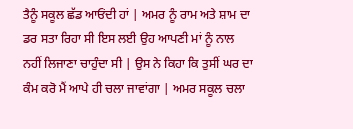ਤੈਨੂੰ ਸਕੂਲ ਛੱਡ ਆਓਂਦੀ ਹਾਂ | ਅਮਰ ਨੂੰ ਰਾਮ ਅਤੇ ਸ਼ਾਮ ਦਾ ਡਰ ਸਤਾ ਰਿਹਾ ਸੀ ਇਸ ਲਈ ਉਹ ਆਪਣੀ ਮਾਂ ਨੂੰ ਨਾਲ ਨਹੀਂ ਲਿਜਾਣਾ ਚਾਹੁੰਦਾ ਸੀ | ਉਸ ਨੇ ਕਿਹਾ ਕਿ ਤੁਸੀਂ ਘਰ ਦਾ ਕੰਮ ਕਰੋ ਮੈਂ ਆਪੇ ਹੀ ਚਲਾ ਜਾਵਾਂਗਾ | ਅਮਰ ਸਕੂਲ ਚਲਾ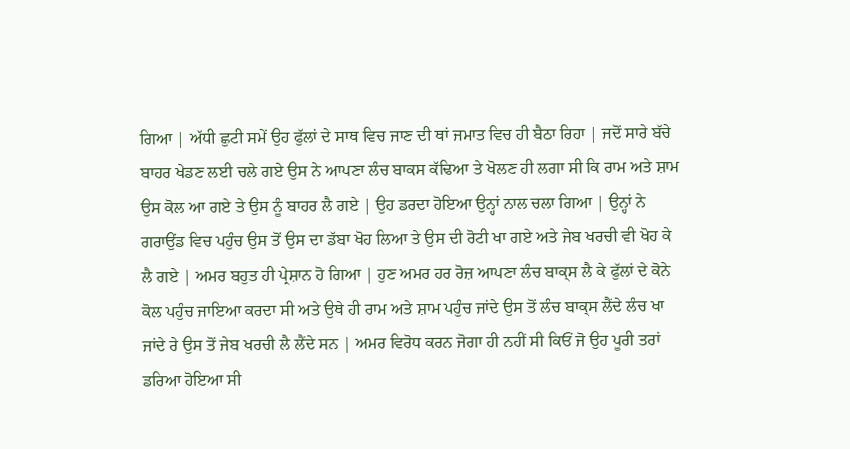ਗਿਆ | ਅੱਧੀ ਛੁਟੀ ਸਮੇਂ ਉਹ ਫੁੱਲਾਂ ਦੇ ਸਾਥ ਵਿਚ ਜਾਣ ਦੀ ਥਾਂ ਜਮਾਤ ਵਿਚ ਹੀ ਬੈਠਾ ਰਿਹਾ | ਜਦੋਂ ਸਾਰੇ ਬੱਚੇ ਬਾਹਰ ਖੇਡਣ ਲਈ ਚਲੇ ਗਏ ਉਸ ਨੇ ਆਪਣਾ ਲੰਚ ਬਾਕਸ ਕੱਢਿਆ ਤੇ ਖੋਲਣ ਹੀ ਲਗਾ ਸੀ ਕਿ ਰਾਮ ਅਤੇ ਸ਼ਾਮ ਉਸ ਕੋਲ ਆ ਗਏ ਤੇ ਉਸ ਨੂੰ ਬਾਹਰ ਲੈ ਗਏ | ਉਹ ਡਰਦਾ ਹੋਇਆ ਉਨ੍ਹਾਂ ਨਾਲ ਚਲਾ ਗਿਆ | ਉਨ੍ਹਾਂ ਨੇ ਗਰਾਉਂਡ ਵਿਚ ਪਹੁੰਚ ਉਸ ਤੋਂ ਉਸ ਦਾ ਡੱਬਾ ਖੋਹ ਲਿਆ ਤੇ ਉਸ ਦੀ ਰੋਟੀ ਖਾ ਗਏ ਅਤੇ ਜੇਬ ਖਰਚੀ ਵੀ ਖੋਹ ਕੇ ਲੈ ਗਏ | ਅਮਰ ਬਹੁਤ ਹੀ ਪ੍ਰੇਸ਼ਾਨ ਹੋ ਗਿਆ | ਹੁਣ ਅਮਰ ਹਰ ਰੋਜ਼ ਆਪਣਾ ਲੰਚ ਬਾਕ੍ਸ ਲੈ ਕੇ ਫੁੱਲਾਂ ਦੇ ਕੋਨੇ ਕੋਲ ਪਹੁੰਚ ਜਾਇਆ ਕਰਦਾ ਸੀ ਅਤੇ ਉਥੇ ਹੀ ਰਾਮ ਅਤੇ ਸ਼ਾਮ ਪਹੁੰਚ ਜਾਂਦੇ ਉਸ ਤੋਂ ਲੰਚ ਬਾਕ੍ਸ ਲੈਂਦੇ ਲੰਚ ਖਾ ਜਾਂਦੇ ਰੇ ਉਸ ਤੋਂ ਜੇਬ ਖਰਚੀ ਲੈ ਲੈਂਦੇ ਸਨ | ਅਮਰ ਵਿਰੋਧ ਕਰਨ ਜੋਗਾ ਹੀ ਨਹੀਂ ਸੀ ਕਿਓਂ ਜੋ ਉਹ ਪੂਰੀ ਤਰਾਂ ਡਰਿਆ ਹੋਇਆ ਸੀ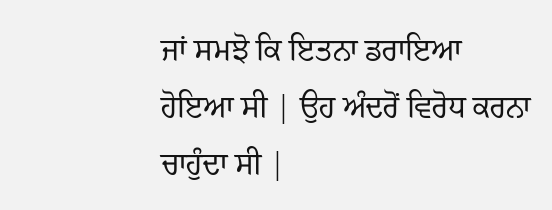ਜਾਂ ਸਮਝੋ ਕਿ ਇਤਨਾ ਡਰਾਇਆ ਹੋਇਆ ਸੀ | ਉਹ ਅੰਦਰੋਂ ਵਿਰੋਧ ਕਰਨਾ ਚਾਹੁੰਦਾ ਸੀ |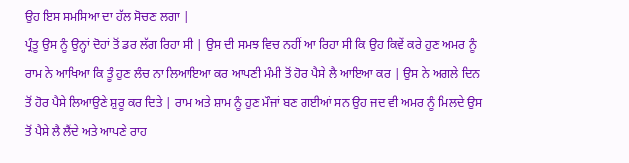ਉਹ ਇਸ ਸਮਸਿਆ ਦਾ ਹੱਲ ਸੋਚਣ ਲਗਾ |
ਪ੍ਰੰਤੂ ਉਸ ਨੂੰ ਉਨ੍ਹਾਂ ਦੋਹਾਂ ਤੋਂ ਡਰ ਲੱਗ ਰਿਹਾ ਸੀ | ਉਸ ਦੀ ਸਮਝ ਵਿਚ ਨਹੀਂ ਆ ਰਿਹਾ ਸੀ ਕਿ ਉਹ ਕਿਵੇਂ ਕਰੇ ਹੁਣ ਅਮਰ ਨੂੰ ਰਾਮ ਨੇ ਆਖਿਆ ਕਿ ਤੂੰ ਹੁਣ ਲੰਚ ਨਾ ਲਿਆਇਆ ਕਰ ਆਪਣੀ ਮੰਮੀ ਤੋਂ ਹੋਰ ਪੈਸੇ ਲੈ ਆਇਆ ਕਰ | ਉਸ ਨੇ ਅਗਲੇ ਦਿਨ ਤੋਂ ਹੋਰ ਪੈਸੇ ਲਿਆਉਣੇ ਸ਼ੁਰੂ ਕਰ ਦਿਤੇ | ਰਾਮ ਅਤੇ ਸ਼ਾਮ ਨੂੰ ਹੁਣ ਮੌਜਾਂ ਬਣ ਗਈਆਂ ਸਨ ਉਹ ਜਦ ਵੀ ਅਮਰ ਨੂੰ ਮਿਲਦੇ ਉਸ ਤੋਂ ਪੈਸੇ ਲੈ ਲੈਂਦੇ ਅਤੇ ਆਪਣੇ ਰਾਹ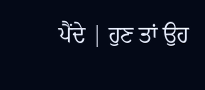ਪੈਂਦੇ | ਹੁਣ ਤਾਂ ਉਹ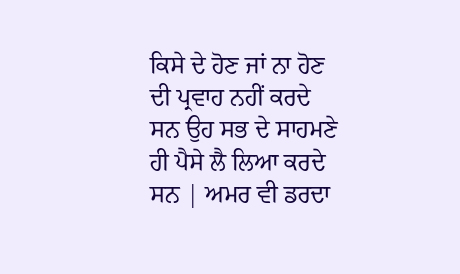ਕਿਸੇ ਦੇ ਹੋਣ ਜਾਂ ਨਾ ਹੋਣ ਦੀ ਪ੍ਰਵਾਹ ਨਹੀਂ ਕਰਦੇ ਸਨ ਉਹ ਸਭ ਦੇ ਸਾਹਮਣੇ ਹੀ ਪੈਸੇ ਲੈ ਲਿਆ ਕਰਦੇ ਸਨ | ਅਮਰ ਵੀ ਡਰਦਾ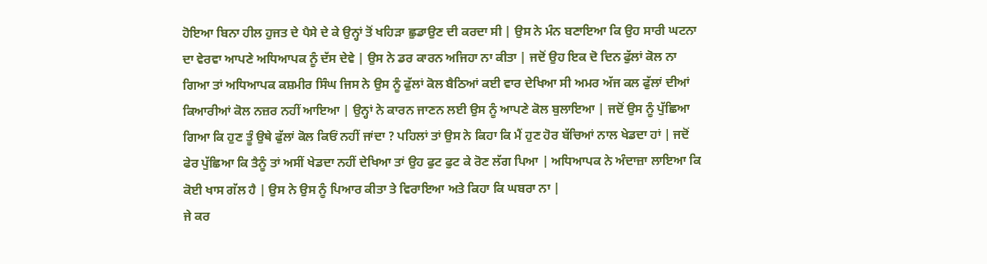ਹੋਇਆ ਬਿਨਾ ਹੀਲ ਹੁਜਤ ਦੇ ਪੈਸੇ ਦੇ ਕੇ ਉਨ੍ਹਾਂ ਤੋਂ ਖਹਿੜਾ ਛੁਡਾਉਣ ਦੀ ਕਰਦਾ ਸੀ | ਉਸ ਨੇ ਮੰਨ ਬਣਾਇਆ ਕਿ ਉਹ ਸਾਰੀ ਘਟਨਾ ਦਾ ਵੇਰਵਾ ਆਪਣੇ ਅਧਿਆਪਕ ਨੂੰ ਦੱਸ ਦੇਵੇ | ਉਸ ਨੇ ਡਰ ਕਾਰਨ ਅਜਿਹਾ ਨਾ ਕੀਤਾ | ਜਦੋਂ ਉਹ ਇਕ ਦੋ ਦਿਨ ਫੁੱਲਾਂ ਕੋਲ ਨਾ ਗਿਆ ਤਾਂ ਅਧਿਆਪਕ ਕਸ਼ਮੀਰ ਸਿੰਘ ਜਿਸ ਨੇ ਉਸ ਨੂੰ ਫੁੱਲਾਂ ਕੋਲ ਬੈਠਿਆਂ ਕਈ ਵਾਰ ਦੇਖਿਆ ਸੀ ਅਮਰ ਅੱਜ ਕਲ ਫੁੱਲਾਂ ਦੀਆਂ ਕਿਆਰੀਆਂ ਕੋਲ ਨਜ਼ਰ ਨਹੀਂ ਆਇਆ | ਉਨ੍ਹਾਂ ਨੇ ਕਾਰਨ ਜਾਣਨ ਲਈ ਉਸ ਨੂੰ ਆਪਣੇ ਕੋਲ ਬੁਲਾਇਆ | ਜਦੋਂ ਉਸ ਨੂੰ ਪੁੱਛਿਆ ਗਿਆ ਕਿ ਹੁਣ ਤੂੰ ਉਥੇ ਫੁੱਲਾਂ ਕੋਲ ਕਿਓਂ ਨਹੀਂ ਜਾਂਦਾ ? ਪਹਿਲਾਂ ਤਾਂ ਉਸ ਨੇ ਕਿਹਾ ਕਿ ਮੈਂ ਹੁਣ ਹੋਰ ਬੱਚਿਆਂ ਨਾਲ ਖੇਡਦਾ ਹਾਂ | ਜਦੋਂ ਫੇਰ ਪੁੱਛਿਆ ਕਿ ਤੈਨੂੰ ਤਾਂ ਅਸੀਂ ਖੇਡਦਾ ਨਹੀਂ ਦੇਖਿਆ ਤਾਂ ਉਹ ਫੁਟ ਫੁਟ ਕੇ ਰੋਣ ਲੱਗ ਪਿਆ | ਅਧਿਆਪਕ ਨੇ ਅੰਦਾਜ਼ਾ ਲਾਇਆ ਕਿ ਕੋਈ ਖਾਸ ਗੱਲ ਹੈ | ਉਸ ਨੇ ਉਸ ਨੂੰ ਪਿਆਰ ਕੀਤਾ ਤੇ ਵਿਰਾਇਆ ਅਤੇ ਕਿਹਾ ਕਿ ਘਬਰਾ ਨਾ |
ਜੇ ਕਰ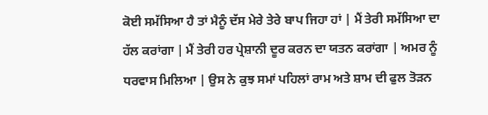ਕੋਈ ਸਮੱਸਿਆ ਹੈ ਤਾਂ ਮੈਨੂੰ ਦੱਸ ਮੇਰੇ ਤੇਰੇ ਬਾਪ ਜਿਹਾ ਹਾਂ | ਮੈਂ ਤੇਰੀ ਸਮੱਸਿਆ ਦਾ ਹੱਲ ਕਰਾਂਗਾ | ਮੈਂ ਤੇਰੀ ਹਰ ਪ੍ਰੇਸ਼ਾਨੀ ਦੂਰ ਕਰਨ ਦਾ ਯਤਨ ਕਰਾਂਗਾ | ਅਮਰ ਨੂੰ ਧਰਵਾਸ ਮਿਲਿਆ | ਉਸ ਨੇ ਕੁਝ ਸਮਾਂ ਪਹਿਲਾਂ ਰਾਮ ਅਤੇ ਸ਼ਾਮ ਦੀ ਫੁਲ ਤੋੜਨ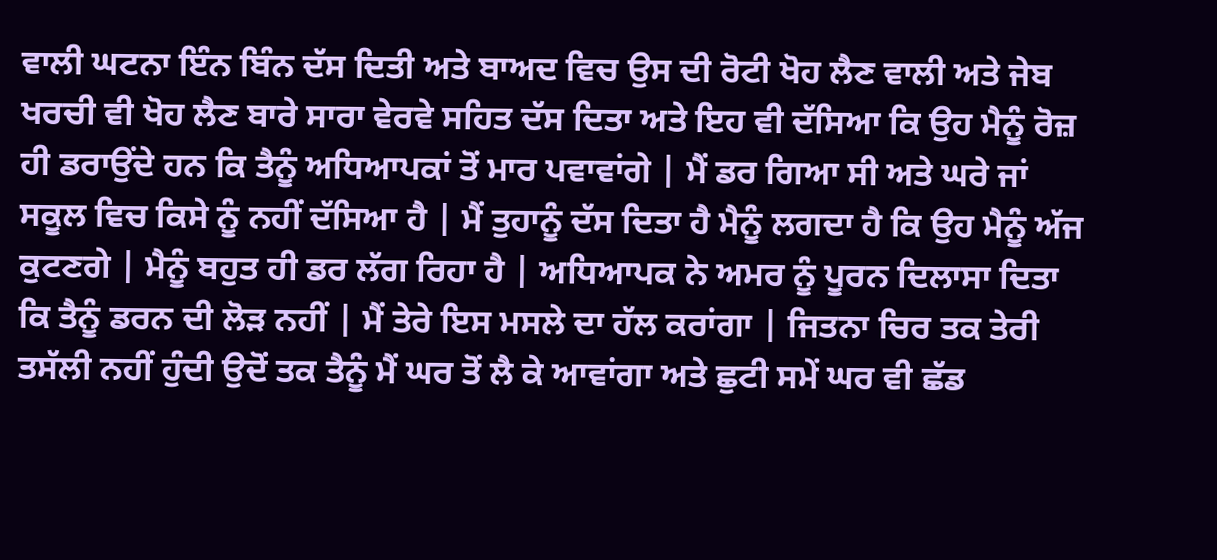ਵਾਲੀ ਘਟਨਾ ਇੰਨ ਬਿੰਨ ਦੱਸ ਦਿਤੀ ਅਤੇ ਬਾਅਦ ਵਿਚ ਉਸ ਦੀ ਰੋਟੀ ਖੋਹ ਲੈਣ ਵਾਲੀ ਅਤੇ ਜੇਬ ਖਰਚੀ ਵੀ ਖੋਹ ਲੈਣ ਬਾਰੇ ਸਾਰਾ ਵੇਰਵੇ ਸਹਿਤ ਦੱਸ ਦਿਤਾ ਅਤੇ ਇਹ ਵੀ ਦੱਸਿਆ ਕਿ ਉਹ ਮੈਨੂੰ ਰੋਜ਼ ਹੀ ਡਰਾਉਂਦੇ ਹਨ ਕਿ ਤੈਨੂੰ ਅਧਿਆਪਕਾਂ ਤੋਂ ਮਾਰ ਪਵਾਵਾਂਗੇ | ਮੈਂ ਡਰ ਗਿਆ ਸੀ ਅਤੇ ਘਰੇ ਜਾਂ ਸਕੂਲ ਵਿਚ ਕਿਸੇ ਨੂੰ ਨਹੀਂ ਦੱਸਿਆ ਹੈ | ਮੈਂ ਤੁਹਾਨੂੰ ਦੱਸ ਦਿਤਾ ਹੈ ਮੈਨੂੰ ਲਗਦਾ ਹੈ ਕਿ ਉਹ ਮੈਨੂੰ ਅੱਜ ਕੁਟਣਗੇ | ਮੈਨੂੰ ਬਹੁਤ ਹੀ ਡਰ ਲੱਗ ਰਿਹਾ ਹੈ | ਅਧਿਆਪਕ ਨੇ ਅਮਰ ਨੂੰ ਪੂਰਨ ਦਿਲਾਸਾ ਦਿਤਾ ਕਿ ਤੈਨੂੰ ਡਰਨ ਦੀ ਲੋੜ ਨਹੀਂ | ਮੈਂ ਤੇਰੇ ਇਸ ਮਸਲੇ ਦਾ ਹੱਲ ਕਰਾਂਗਾ | ਜਿਤਨਾ ਚਿਰ ਤਕ ਤੇਰੀ ਤਸੱਲੀ ਨਹੀਂ ਹੁੰਦੀ ਉਦੋਂ ਤਕ ਤੈਨੂੰ ਮੈਂ ਘਰ ਤੋਂ ਲੈ ਕੇ ਆਵਾਂਗਾ ਅਤੇ ਛੁਟੀ ਸਮੇਂ ਘਰ ਵੀ ਛੱਡ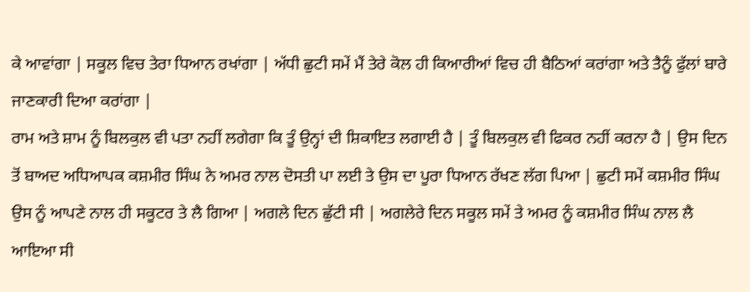ਕੇ ਆਵਾਂਗਾ | ਸਕੂਲ ਵਿਚ ਤੇਰਾ ਧਿਆਨ ਰਖਾਂਗਾ | ਅੱਧੀ ਛੁਟੀ ਸਮੇਂ ਮੈਂ ਤੇਰੇ ਕੋਲ ਹੀ ਕਿਆਰੀਆਂ ਵਿਚ ਹੀ ਬੈਠਿਆਂ ਕਰਾਂਗਾ ਅਤੇ ਤੈਨੂੰ ਫੁੱਲਾਂ ਬਾਰੇ ਜਾਣਕਾਰੀ ਦਿਆ ਕਰਾਂਗਾ |
ਰਾਮ ਅਤੇ ਸ਼ਾਮ ਨੂੰ ਬਿਲਕੁਲ ਵੀ ਪਤਾ ਨਹੀਂ ਲਗੇਗਾ ਕਿ ਤੂੰ ਉਨ੍ਹਾਂ ਦੀ ਸ਼ਿਕਾਇਤ ਲਗਾਈ ਹੈ | ਤੂੰ ਬਿਲਕੁਲ ਵੀ ਫਿਕਰ ਨਹੀਂ ਕਰਨਾ ਹੈ | ਉਸ ਦਿਨ ਤੋਂ ਬਾਅਦ ਅਧਿਆਪਕ ਕਸ਼ਮੀਰ ਸਿੰਘ ਨੇ ਅਮਰ ਨਾਲ ਦੋਸਤੀ ਪਾ ਲਈ ਤੇ ਉਸ ਦਾ ਪੂਰਾ ਧਿਆਨ ਰੱਖਣ ਲੱਗ ਪਿਆ | ਛੁਟੀ ਸਮੇਂ ਕਸ਼ਮੀਰ ਸਿੰਘ ਉਸ ਨੂੰ ਆਪਣੇ ਨਾਲ ਹੀ ਸਕੂਟਰ ਤੇ ਲੈ ਗਿਆ | ਅਗਲੇ ਦਿਨ ਛੁੱਟੀ ਸੀ | ਅਗਲੇਰੇ ਦਿਨ ਸਕੂਲ ਸਮੇਂ ਤੇ ਅਮਰ ਨੂੰ ਕਸ਼ਮੀਰ ਸਿੰਘ ਨਾਲ ਲੈ ਆਇਆ ਸੀ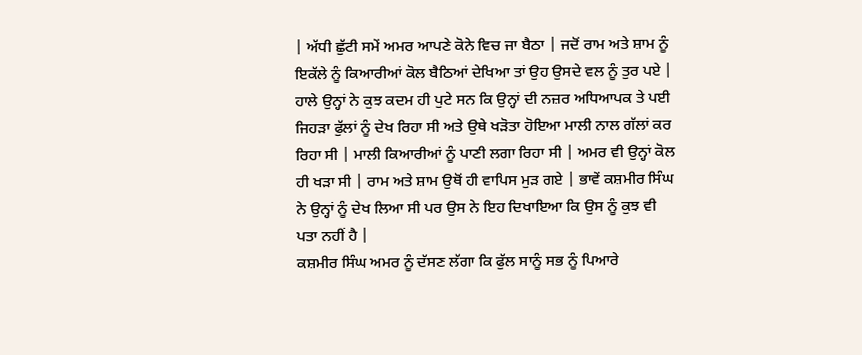| ਅੱਧੀ ਛੁੱਟੀ ਸਮੇਂ ਅਮਰ ਆਪਣੇ ਕੋਨੇ ਵਿਚ ਜਾ ਬੈਠਾ | ਜਦੋਂ ਰਾਮ ਅਤੇ ਸ਼ਾਮ ਨੂੰ ਇਕੱਲੇ ਨੂੰ ਕਿਆਰੀਆਂ ਕੋਲ ਬੈਠਿਆਂ ਦੇਖਿਆ ਤਾਂ ਉਹ ਉਸਦੇ ਵਲ ਨੂੰ ਤੁਰ ਪਏ | ਹਾਲੇ ਉਨ੍ਹਾਂ ਨੇ ਕੁਝ ਕਦਮ ਹੀ ਪੁਟੇ ਸਨ ਕਿ ਉਨ੍ਹਾਂ ਦੀ ਨਜ਼ਰ ਅਧਿਆਪਕ ਤੇ ਪਈ ਜਿਹੜਾ ਫੁੱਲਾਂ ਨੂੰ ਦੇਖ ਰਿਹਾ ਸੀ ਅਤੇ ਉਥੇ ਖੜੋਤਾ ਹੋਇਆ ਮਾਲੀ ਨਾਲ ਗੱਲਾਂ ਕਰ ਰਿਹਾ ਸੀ | ਮਾਲੀ ਕਿਆਰੀਆਂ ਨੂੰ ਪਾਣੀ ਲਗਾ ਰਿਹਾ ਸੀ | ਅਮਰ ਵੀ ਉਨ੍ਹਾਂ ਕੋਲ ਹੀ ਖੜਾ ਸੀ | ਰਾਮ ਅਤੇ ਸ਼ਾਮ ਉਥੋਂ ਹੀ ਵਾਪਿਸ ਮੁੜ ਗਏ | ਭਾਵੇਂ ਕਸ਼ਮੀਰ ਸਿੰਘ ਨੇ ਉਨ੍ਹਾਂ ਨੂੰ ਦੇਖ ਲਿਆ ਸੀ ਪਰ ਉਸ ਨੇ ਇਹ ਦਿਖਾਇਆ ਕਿ ਉਸ ਨੂੰ ਕੁਝ ਵੀ ਪਤਾ ਨਹੀਂ ਹੈ |
ਕਸ਼ਮੀਰ ਸਿੰਘ ਅਮਰ ਨੂੰ ਦੱਸਣ ਲੱਗਾ ਕਿ ਫੁੱਲ ਸਾਨੂੰ ਸਭ ਨੂੰ ਪਿਆਰੇ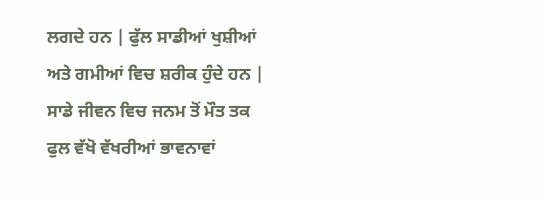ਲਗਦੇ ਹਨ | ਫੁੱਲ ਸਾਡੀਆਂ ਖੁਸ਼ੀਆਂ ਅਤੇ ਗਮੀਆਂ ਵਿਚ ਸ਼ਰੀਕ ਹੁੰਦੇ ਹਨ | ਸਾਡੇ ਜੀਵਨ ਵਿਚ ਜਨਮ ਤੋਂ ਮੌਤ ਤਕ ਫੁਲ ਵੱਖੋ ਵੱਖਰੀਆਂ ਭਾਵਨਾਵਾਂ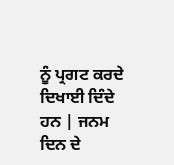ਨੂੰ ਪ੍ਰਗਟ ਕਰਦੇ ਦਿਖਾਈ ਦਿੰਦੇ ਹਨ | ਜਨਮ ਦਿਨ ਦੇ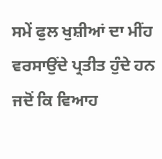ਸਮੇਂ ਫੁਲ ਖੁਸ਼ੀਆਂ ਦਾ ਮੀਂਹ ਵਰਸਾਉਂਦੇ ਪ੍ਰਤੀਤ ਹੁੰਦੇ ਹਨ ਜਦੋਂ ਕਿ ਵਿਆਹ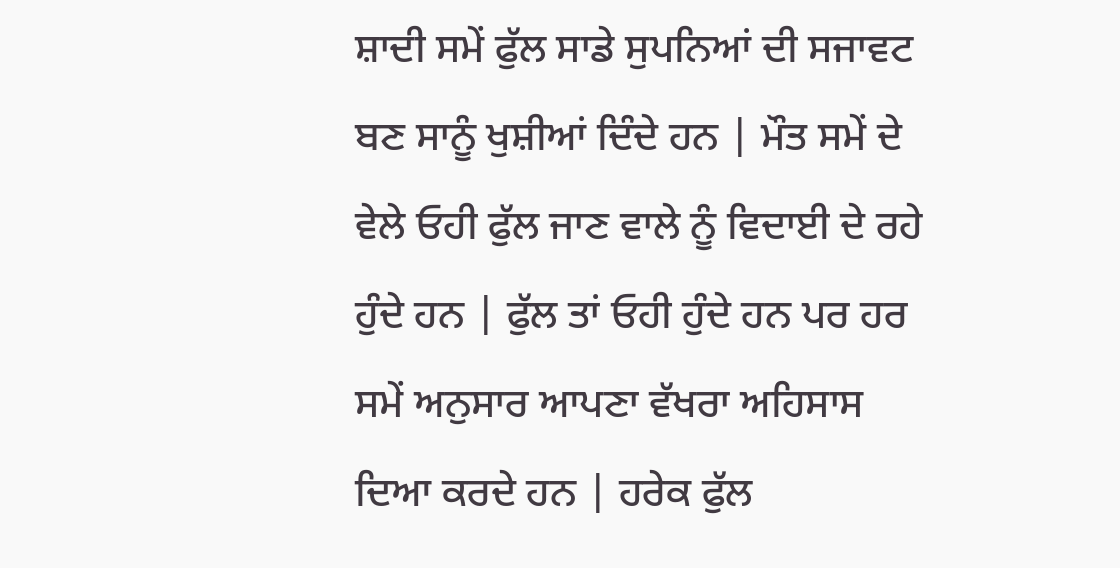ਸ਼ਾਦੀ ਸਮੇਂ ਫੁੱਲ ਸਾਡੇ ਸੁਪਨਿਆਂ ਦੀ ਸਜਾਵਟ ਬਣ ਸਾਨੂੰ ਖੁਸ਼ੀਆਂ ਦਿੰਦੇ ਹਨ | ਮੌਤ ਸਮੇਂ ਦੇ ਵੇਲੇ ਓਹੀ ਫੁੱਲ ਜਾਣ ਵਾਲੇ ਨੂੰ ਵਿਦਾਈ ਦੇ ਰਹੇ ਹੁੰਦੇ ਹਨ | ਫੁੱਲ ਤਾਂ ਓਹੀ ਹੁੰਦੇ ਹਨ ਪਰ ਹਰ ਸਮੇਂ ਅਨੁਸਾਰ ਆਪਣਾ ਵੱਖਰਾ ਅਹਿਸਾਸ ਦਿਆ ਕਰਦੇ ਹਨ | ਹਰੇਕ ਫੁੱਲ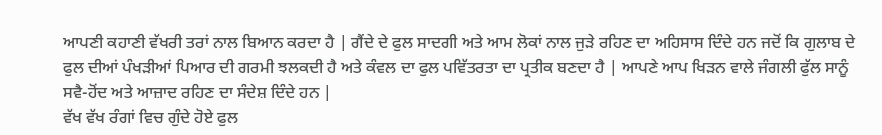ਆਪਣੀ ਕਹਾਣੀ ਵੱਖਰੀ ਤਰਾਂ ਨਾਲ ਬਿਆਨ ਕਰਦਾ ਹੈ | ਗੈਂਦੇ ਦੇ ਫੁਲ ਸਾਦਗੀ ਅਤੇ ਆਮ ਲੋਕਾਂ ਨਾਲ ਜੁੜੇ ਰਹਿਣ ਦਾ ਅਹਿਸਾਸ ਦਿੰਦੇ ਹਨ ਜਦੋਂ ਕਿ ਗੁਲਾਬ ਦੇ ਫੁਲ ਦੀਆਂ ਪੰਖੜੀਆਂ ਪਿਆਰ ਦੀ ਗਰਮੀ ਝਲਕਦੀ ਹੈ ਅਤੇ ਕੰਵਲ ਦਾ ਫੁਲ ਪਵਿੱਤਰਤਾ ਦਾ ਪ੍ਰਤੀਕ ਬਣਦਾ ਹੈ | ਆਪਣੇ ਆਪ ਖਿੜਨ ਵਾਲੇ ਜੰਗਲੀ ਫੁੱਲ ਸਾਨੂੰ ਸਵੈ-ਹੋਂਦ ਅਤੇ ਆਜ਼ਾਦ ਰਹਿਣ ਦਾ ਸੰਦੇਸ਼ ਦਿੰਦੇ ਹਨ |
ਵੱਖ ਵੱਖ ਰੰਗਾਂ ਵਿਚ ਗੁੰਦੇ ਹੋਏ ਫੁਲ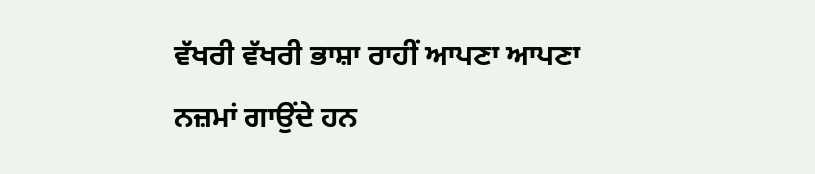ਵੱਖਰੀ ਵੱਖਰੀ ਭਾਸ਼ਾ ਰਾਹੀਂ ਆਪਣਾ ਆਪਣਾ ਨਜ਼ਮਾਂ ਗਾਉਂਦੇ ਹਨ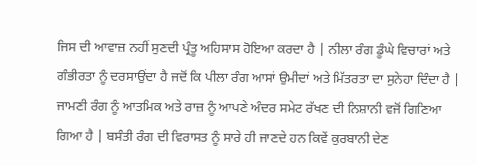ਜਿਸ ਦੀ ਆਵਾਜ਼ ਨਹੀਂ ਸੁਣਦੀ ਪ੍ਰੰਤੂ ਅਹਿਸਾਸ ਹੋਇਆ ਕਰਦਾ ਹੈ | ਨੀਲਾ ਰੰਗ ਡੂੰਘੇ ਵਿਚਾਰਾਂ ਅਤੇ ਗੰਭੀਰਤਾ ਨੂੰ ਦਰਸਾਉਂਦਾ ਹੈ ਜਦੋਂ ਕਿ ਪੀਲਾ ਰੰਗ ਆਸਾਂ ਉਮੀਦਾਂ ਅਤੇ ਮਿੱਤਰਤਾ ਦਾ ਸੁਨੇਹਾ ਦਿੰਦਾ ਹੈ | ਜਾਮਣੀ ਰੰਗ ਨੂੰ ਆਤਮਿਕ ਅਤੇ ਰਾਜ਼ ਨੂੰ ਆਪਣੇ ਅੰਦਰ ਸਮੇਟ ਰੱਖਣ ਦੀ ਨਿਸ਼ਾਨੀ ਵਜੋਂ ਗਿਣਿਆ ਗਿਆ ਹੈ | ਬਸੰਤੀ ਰੰਗ ਦੀ ਵਿਰਾਸਤ ਨੂੰ ਸਾਰੇ ਹੀ ਜਾਣਦੇ ਹਨ ਕਿਵੇਂ ਕੁਰਬਾਨੀ ਦੇਣ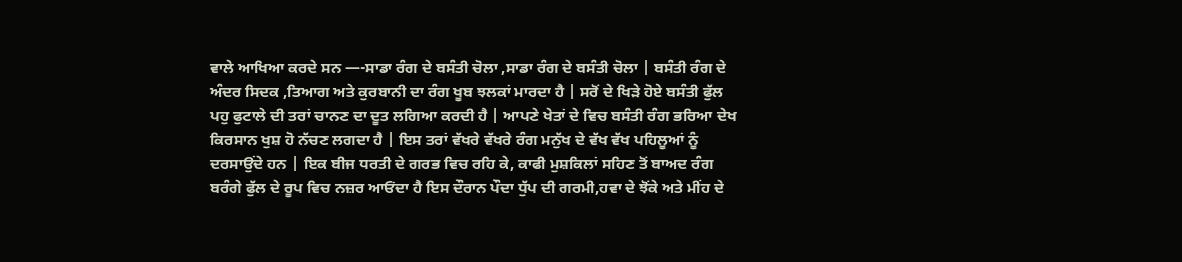ਵਾਲੇ ਆਖਿਆ ਕਰਦੇ ਸਨ —-ਸਾਡਾ ਰੰਗ ਦੇ ਬਸੰਤੀ ਚੋਲਾ ,ਸਾਡਾ ਰੰਗ ਦੇ ਬਸੰਤੀ ਚੋਲਾ | ਬਸੰਤੀ ਰੰਗ ਦੇ ਅੰਦਰ ਸਿਦਕ ,ਤਿਆਗ ਅਤੇ ਕੁਰਬਾਨੀ ਦਾ ਰੰਗ ਖੂਬ ਝਲਕਾਂ ਮਾਰਦਾ ਹੈ | ਸਰੋਂ ਦੇ ਖਿੜੇ ਹੋਏ ਬਸੰਤੀ ਫੁੱਲ ਪਹੁ ਫੁਟਾਲੇ ਦੀ ਤਰਾਂ ਚਾਨਣ ਦਾ ਦੂਤ ਲਗਿਆ ਕਰਦੀ ਹੈ | ਆਪਣੇ ਖੇਤਾਂ ਦੇ ਵਿਚ ਬਸੰਤੀ ਰੰਗ ਭਰਿਆ ਦੇਖ ਕਿਰਸਾਨ ਖੁਸ਼ ਹੋ ਨੱਚਣ ਲਗਦਾ ਹੈ | ਇਸ ਤਰਾਂ ਵੱਖਰੇ ਵੱਖਰੇ ਰੰਗ ਮਨੁੱਖ ਦੇ ਵੱਖ ਵੱਖ ਪਹਿਲੂਆਂ ਨੂੰ ਦਰਸਾਉਂਦੇ ਹਨ | ਇਕ ਬੀਜ ਧਰਤੀ ਦੇ ਗਰਭ ਵਿਚ ਰਹਿ ਕੇ, ਕਾਫੀ ਮੁਸ਼ਕਿਲਾਂ ਸਹਿਣ ਤੋਂ ਬਾਅਦ ਰੰਗ ਬਰੰਗੇ ਫੁੱਲ ਦੇ ਰੂਪ ਵਿਚ ਨਜ਼ਰ ਆਓਂਦਾ ਹੈ ਇਸ ਦੌਰਾਨ ਪੌਦਾ ਧੁੱਪ ਦੀ ਗਰਮੀ,ਹਵਾ ਦੇ ਝੋਂਕੇ ਅਤੇ ਮੀਂਹ ਦੇ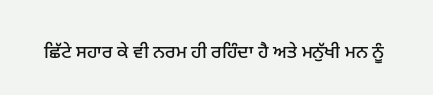ਛਿੱਟੇ ਸਹਾਰ ਕੇ ਵੀ ਨਰਮ ਹੀ ਰਹਿੰਦਾ ਹੈ ਅਤੇ ਮਨੁੱਖੀ ਮਨ ਨੂੰ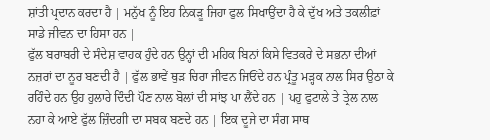ਸ਼ਾਂਤੀ ਪ੍ਰਦਾਨ ਕਰਦਾ ਹੈ | ਮਨੁੱਖ ਨੂੰ ਇਹ ਨਿਕੜੂ ਜਿਹਾ ਫੁਲ ਸਿਖਾਉਂਦਾ ਹੈ ਕੇ ਦੁੱਖ ਅਤੇ ਤਕਲੀਫ਼ਾਂ ਸਾਡੇ ਜੀਵਨ ਦਾ ਹਿਸਾ ਹਨ |
ਫੁੱਲ ਬਰਾਬਰੀ ਦੇ ਸੰਦੇਸ਼ ਵਾਹਕ ਹੁੰਦੇ ਹਨ ਉਨ੍ਹਾਂ ਦੀ ਮਹਿਕ ਬਿਨਾਂ ਕਿਸੇ ਵਿਤਕਰੇ ਦੇ ਸਭਨਾ ਦੀਆਂ ਨਜ਼ਰਾਂ ਦਾ ਨੂਰ ਬਣਦੀ ਹੈ | ਫੁੱਲ ਭਾਵੇਂ ਥੁੜ ਚਿਰਾ ਜੀਵਨ ਜਿਓਂਦੇ ਹਨ ਪ੍ਰੰਤੂ ਮੜ੍ਹਕ ਨਾਲ ਸਿਰ ਉਠਾ ਕੇ ਰਹਿੰਦੇ ਹਨ ਉਹ ਹੁਲਾਰੇ ਦਿੰਦੀ ਪੌਣ ਨਾਲ ਬੋਲਾਂ ਦੀ ਸਾਂਝ ਪਾ ਲੈਂਦੇ ਹਨ | ਪਹੁ ਫੁਟਾਲੇ ਤੇ ਤ੍ਰੇਲ ਨਾਲ ਨਹਾ ਕੇ ਆਏ ਫੁੱਲ ਜ਼ਿੰਦਗੀ ਦਾ ਸਬਕ ਬਣਦੇ ਹਨ | ਇਕ ਦੂਜੇ ਦਾ ਸੰਗ ਸਾਥ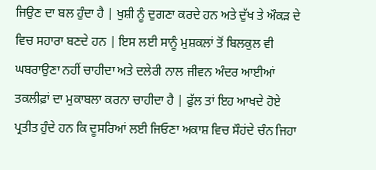ਜਿਉਣ ਦਾ ਬਲ ਹੁੰਦਾ ਹੈ | ਖੁਸ਼ੀ ਨੂੰ ਦੁਗਣਾ ਕਰਦੇ ਹਨ ਅਤੇ ਦੁੱਖ ਤੇ ਔਕੜ ਦੇ ਵਿਚ ਸਹਾਰਾ ਬਣਦੇ ਹਨ | ਇਸ ਲਈ ਸਾਨੂੰ ਮੁਸ਼ਕਲਾਂ ਤੋਂ ਬਿਲਕੁਲ ਵੀ ਘਬਰਾਉਣਾ ਨਹੀਂ ਚਾਹੀਦਾ ਅਤੇ ਦਲੇਰੀ ਨਾਲ ਜੀਵਨ ਅੰਦਰ ਆਈਆਂ ਤਕਲੀਫ਼ਾਂ ਦਾ ਮੁਕਾਬਲਾ ਕਰਨਾ ਚਾਹੀਦਾ ਹੈ | ਫੁੱਲ ਤਾਂ ਇਹ ਆਖਦੇ ਹੋਏ ਪ੍ਰਤੀਤ ਹੁੰਦੇ ਹਨ ਕਿ ਦੂਸਰਿਆਂ ਲਈ ਜਿਓਣਾ ਅਕਾਸ਼ ਵਿਚ ਸੌਹਂਦੇ ਚੰਨ ਜਿਹਾ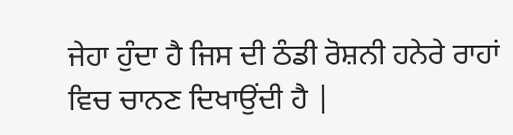ਜੇਹਾ ਹੁੰਦਾ ਹੈ ਜਿਸ ਦੀ ਠੰਡੀ ਰੋਸ਼ਨੀ ਹਨੇਰੇ ਰਾਹਾਂ ਵਿਚ ਚਾਨਣ ਦਿਖਾਉਂਦੀ ਹੈ |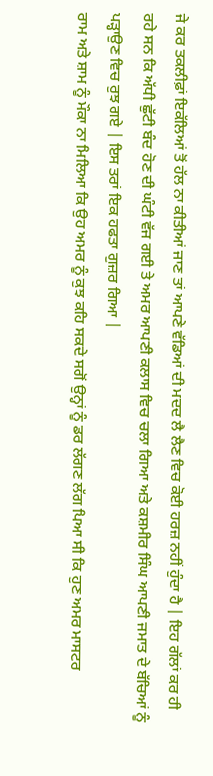ਜੇ ਕਰ ਤਕਲੀਫ਼ਾਂ ਇਕੱਲਿਆਂ ਤੋਂ ਹੱਲ ਨਾ ਕੀਤੀਆਂ ਜਾਣ ਤਾਂ ਆਪਣੇ ਵੱਡਿਆਂ ਦੀ ਮਦਦ ਲੈ ਲੈਣ ਵਿਚ ਕੋਈ ਹਰਜ਼ ਨਹੀਂ ਹੁੰਦਾ ਹੈ | ਇਹ ਗੱਲਾਂ ਕਰ ਹੀ ਰਹੇ ਸਨ ਕਿ ਅੱਧੀ ਛੁੱਟੀ ਬੰਦ ਹੋਣ ਦੀ ਘੰਟੀ ਵੱਜ ਗਈ ਤੇ ਅਮਰ ਆਪਣੀ ਕਲਾਸ ਵਿਚ ਚਲਾ ਗਿਆ ਅਤੇ ਕਸ਼ਮੀਰ ਸਿੰਘ ਆਪਣੀ ਜਮਾਤ ਦੇ ਬੱਚਿਆਂ ਨੂੰ ਪੜ੍ਹਾਉਣ ਵਿਚ ਰੁਝ ਗਏ | ਇਸ ਤਰਾਂ ਇਕ ਹਫਤਾ ਗੁਜ਼ਰ ਗਿਆ |
ਰਾਮ ਅਤੇ ਸ਼ਾਮ ਨੂੰ ਮੌਕਾ ਨਾ ਮਿਲਿਆ ਕਿ ਉਹ ਅਮਰ ਨੂੰ ਕੁਝ ਕਹਿ ਸਕਦੇ ਸਗੋਂ ਉਨ੍ਹਾਂ ਨੂੰ ਡਰ ਲੱਗਣ ਲੱਗ ਪਿਆ ਸੀ ਕਿ ਹੁਣ ਅਮਰ ਮਾਸਟਰ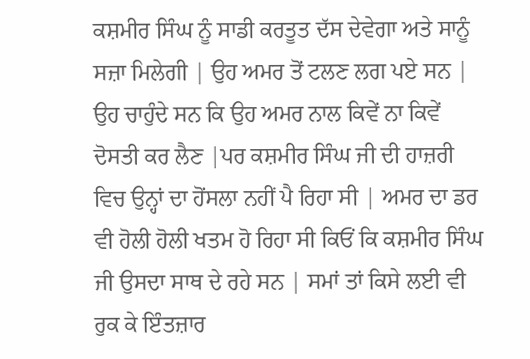ਕਸ਼ਮੀਰ ਸਿੰਘ ਨੂੰ ਸਾਡੀ ਕਰਤੂਤ ਦੱਸ ਦੇਵੇਗਾ ਅਤੇ ਸਾਨੂੰ ਸਜ਼ਾ ਮਿਲੇਗੀ | ਉਹ ਅਮਰ ਤੋਂ ਟਲਣ ਲਗ ਪਏ ਸਨ | ਉਹ ਚਾਹੁੰਦੇ ਸਨ ਕਿ ਉਹ ਅਮਰ ਨਾਲ ਕਿਵੇਂ ਨਾ ਕਿਵੇਂ ਦੋਸਤੀ ਕਰ ਲੈਣ |ਪਰ ਕਸ਼ਮੀਰ ਸਿੰਘ ਜੀ ਦੀ ਹਾਜ਼ਰੀ ਵਿਚ ਉਨ੍ਹਾਂ ਦਾ ਹੋਂਸਲਾ ਨਹੀਂ ਪੈ ਰਿਹਾ ਸੀ | ਅਮਰ ਦਾ ਡਰ ਵੀ ਹੋਲੀ ਹੋਲੀ ਖਤਮ ਹੋ ਰਿਹਾ ਸੀ ਕਿਓਂ ਕਿ ਕਸ਼ਮੀਰ ਸਿੰਘ ਜੀ ਉਸਦਾ ਸਾਥ ਦੇ ਰਹੇ ਸਨ | ਸਮਾਂ ਤਾਂ ਕਿਸੇ ਲਈ ਵੀ ਰੁਕ ਕੇ ਇੰਤਜ਼ਾਰ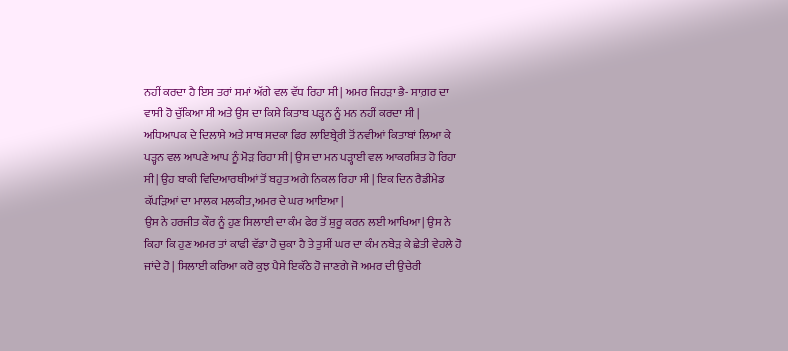ਨਹੀਂ ਕਰਦਾ ਹੈ ਇਸ ਤਰਾਂ ਸਮਾਂ ਅੱਗੇ ਵਲ ਵੱਧ ਰਿਹਾ ਸੀ | ਅਮਰ ਜਿਹੜਾ ਭੈ- ਸਾਗ਼ਰ ਦਾ ਵਾਸੀ ਹੋ ਚੁੱਕਿਆ ਸੀ ਅਤੇ ਉਸ ਦਾ ਕਿਸੇ ਕਿਤਾਬ ਪੜ੍ਹਨ ਨੂੰ ਮਨ ਨਹੀਂ ਕਰਦਾ ਸੀ | ਅਧਿਆਪਕ ਦੇ ਦਿਲਾਸੇ ਅਤੇ ਸਾਥ ਸਦਕਾ ਫਿਰ ਲਾਇਬ੍ਰੇਰੀ ਤੋਂ ਨਵੀਆਂ ਕਿਤਾਬਾਂ ਲਿਆ ਕੇ ਪੜ੍ਹਨ ਵਲ ਆਪਣੇ ਆਪ ਨੂੰ ਮੋੜ ਰਿਹਾ ਸੀ | ਉਸ ਦਾ ਮਨ ਪੜ੍ਹਾਈ ਵਲ ਆਕਰਸ਼ਿਤ ਹੋ ਰਿਹਾ ਸੀ | ਉਹ ਬਾਕੀ ਵਿਦਿਆਰਥੀਆਂ ਤੋਂ ਬਹੁਤ ਅਗੇ ਨਿਕਲ ਰਿਹਾ ਸੀ | ਇਕ ਦਿਨ ਰੈਡੀਮੇਡ ਕੱਪੜਿਆਂ ਦਾ ਮਾਲਕ ਮਲਕੀਤ,ਅਮਰ ਦੇ ਘਰ ਆਇਆ |
ਉਸ ਨੇ ਹਰਜੀਤ ਕੌਰ ਨੂੰ ਹੁਣ ਸਿਲਾਈ ਦਾ ਕੰਮ ਫੇਰ ਤੋਂ ਸ਼ੁਰੂ ਕਰਨ ਲਈ ਆਖਿਆ| ਉਸ ਨੇ ਕਿਹਾ ਕਿ ਹੁਣ ਅਮਰ ਤਾਂ ਕਾਫੀ ਵੱਡਾ ਹੋ ਚੁਕਾ ਹੈ ਤੇ ਤੁਸੀਂ ਘਰ ਦਾ ਕੰਮ ਨਬੇੜ ਕੇ ਛੇਤੀ ਵੇਹਲੇ ਹੋ ਜਾਂਦੇ ਹੋ | ਸਿਲਾਈ ਕਰਿਆ ਕਰੋ ਕੁਝ ਪੈਸੇ ਇਕੱਠੇ ਹੋ ਜਾਣਗੇ ਜੋ ਅਮਰ ਦੀ ਉਚੇਰੀ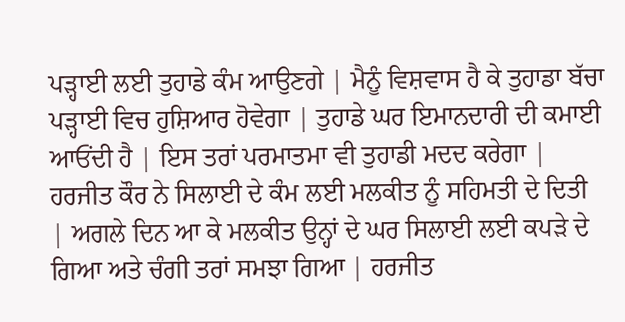ਪੜ੍ਹਾਈ ਲਈ ਤੁਹਾਡੇ ਕੰਮ ਆਉਣਗੇ | ਮੈਨੂੰ ਵਿਸ਼ਵਾਸ ਹੈ ਕੇ ਤੁਹਾਡਾ ਬੱਚਾ ਪੜ੍ਹਾਈ ਵਿਚ ਹੁਸ਼ਿਆਰ ਹੋਵੇਗਾ | ਤੁਹਾਡੇ ਘਰ ਇਮਾਨਦਾਰੀ ਦੀ ਕਮਾਈ ਆਓਂਦੀ ਹੈ | ਇਸ ਤਰਾਂ ਪਰਮਾਤਮਾ ਵੀ ਤੁਹਾਡੀ ਮਦਦ ਕਰੇਗਾ | ਹਰਜੀਤ ਕੌਰ ਨੇ ਸਿਲਾਈ ਦੇ ਕੰਮ ਲਈ ਮਲਕੀਤ ਨੂੰ ਸਹਿਮਤੀ ਦੇ ਦਿਤੀ | ਅਗਲੇ ਦਿਨ ਆ ਕੇ ਮਲਕੀਤ ਉਨ੍ਹਾਂ ਦੇ ਘਰ ਸਿਲਾਈ ਲਈ ਕਪੜੇ ਦੇ ਗਿਆ ਅਤੇ ਚੰਗੀ ਤਰਾਂ ਸਮਝਾ ਗਿਆ | ਹਰਜੀਤ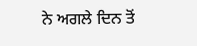ਨੇ ਅਗਲੇ ਦਿਨ ਤੋਂ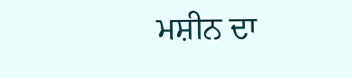ਮਸ਼ੀਨ ਦਾ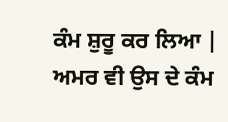ਕੰਮ ਸ਼ੁਰੂ ਕਰ ਲਿਆ | ਅਮਰ ਵੀ ਉਸ ਦੇ ਕੰਮ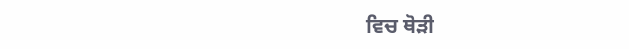ਵਿਚ ਥੋੜੀ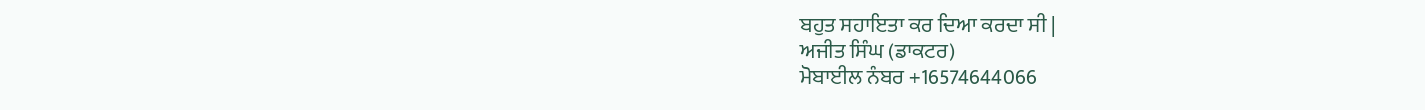ਬਹੁਤ ਸਹਾਇਤਾ ਕਰ ਦਿਆ ਕਰਦਾ ਸੀ |
ਅਜੀਤ ਸਿੰਘ (ਡਾਕਟਰ)
ਮੋਬਾਈਲ ਨੰਬਰ +16574644066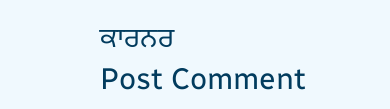ਕਾਰਨਰ
Post Comment